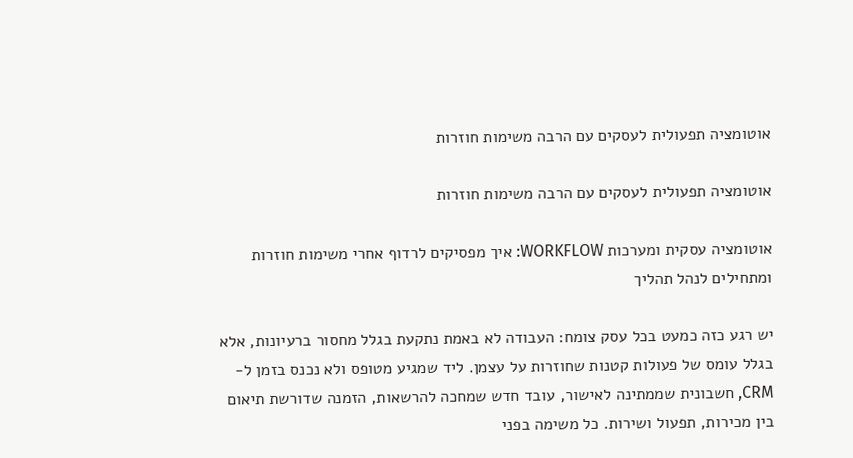אוטומציה תפעולית לעסקים עם הרבה משימות חוזרות

אוטומציה תפעולית לעסקים עם הרבה משימות חוזרות

אוטומציה עסקית ומערכות WORKFLOW: איך מפסיקים לרדוף אחרי משימות חוזרות ומתחילים לנהל תהליך

יש רגע כזה כמעט בכל עסק צומח: העבודה לא באמת נתקעת בגלל מחסור ברעיונות, אלא בגלל עומס של פעולות קטנות שחוזרות על עצמן. ליד שמגיע מטופס ולא נכנס בזמן ל-CRM, חשבונית שממתינה לאישור, עובד חדש שמחכה להרשאות, הזמנה שדורשת תיאום בין מכירות, תפעול ושירות. כל משימה בפני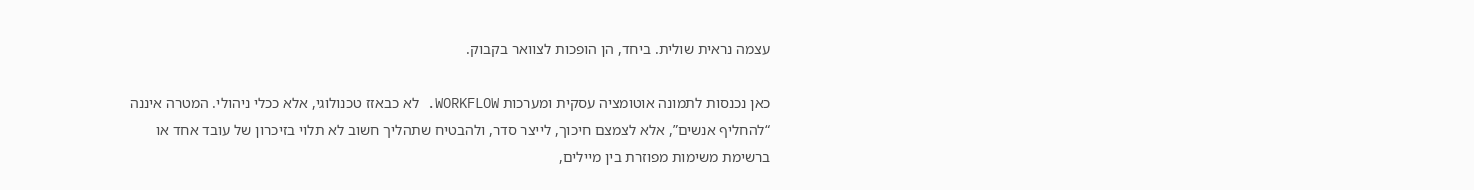עצמה נראית שולית. ביחד, הן הופכות לצוואר בקבוק.

כאן נכנסות לתמונה אוטומציה עסקית ומערכות WORKFLOW. לא כבאזז טכנולוגי, אלא ככלי ניהולי. המטרה איננה “להחליף אנשים”, אלא לצמצם חיכוך, לייצר סדר, ולהבטיח שתהליך חשוב לא תלוי בזיכרון של עובד אחד או ברשימת משימות מפוזרת בין מיילים,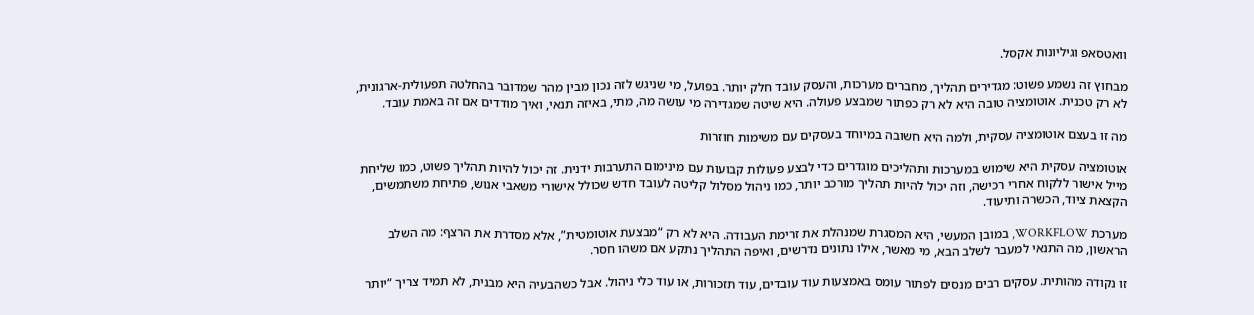וואטסאפ וגיליונות אקסל.

מבחוץ זה נשמע פשוט: מגדירים תהליך, מחברים מערכות, והעסק עובד חלק יותר. בפועל, מי שניגש לזה נכון מבין מהר שמדובר בהחלטה תפעולית-ארגונית, לא רק טכנית. אוטומציה טובה היא לא רק כפתור שמבצע פעולה. היא שיטה שמגדירה מי עושה מה, מתי, באיזה תנאי, ואיך מודדים אם זה באמת עובד.

מה זו בעצם אוטומציה עסקית, ולמה היא חשובה במיוחד בעסקים עם משימות חוזרות

אוטומציה עסקית היא שימוש במערכות ותהליכים מוגדרים כדי לבצע פעולות קבועות עם מינימום התערבות ידנית. זה יכול להיות תהליך פשוט, כמו שליחת מייל אישור ללקוח אחרי רכישה, וזה יכול להיות תהליך מורכב יותר, כמו ניהול מסלול קליטה לעובד חדש שכולל אישורי משאבי אנוש, פתיחת משתמשים, הקצאת ציוד, הכשרה ותיעוד.

מערכת WORKFLOW, במובן המעשי, היא המסגרת שמנהלת את זרימת העבודה. היא לא רק “מבצעת אוטומטית”, אלא מסדרת את הרצף: מה השלב הראשון, מה התנאי למעבר לשלב הבא, מי מאשר, אילו נתונים נדרשים, ואיפה התהליך נתקע אם משהו חסר.

זו נקודה מהותית. עסקים רבים מנסים לפתור עומס באמצעות עוד עובדים, עוד תזכורות, או עוד כלי ניהול. אבל כשהבעיה היא מבנית, לא תמיד צריך “יותר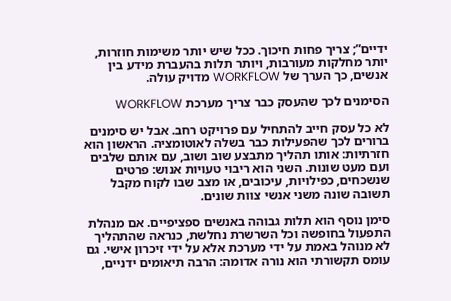ידיים”; צריך פחות חיכוך. ככל שיש יותר משימות חוזרות, יותר מחלקות מעורבות, ויותר תלות בהעברת מידע בין אנשים, כך הערך של WORKFLOW מדויק עולה.

הסימנים לכך שהעסק כבר צריך מערכת WORKFLOW

לא כל עסק חייב להתחיל עם פרויקט רחב. אבל יש סימנים ברורים לכך שהפעילות כבר בשלה לאוטומציה. הראשון הוא חזרתיות: אותו תהליך מתבצע שוב ושוב, עם אותם שלבים ועם מעט שונות. השני הוא ריבוי טעויות אנוש: פרטים שנשכחים, כפילויות, עיכובים, או מצב שבו לקוח מקבל תשובה שונה משני אנשי צוות שונים.

סימן נוסף הוא תלות גבוהה באנשים ספציפיים. אם מנהלת התפעול בחופשה וכל השרשרת נחלשת, כנראה שהתהליך לא מנוהל באמת על ידי מערכת אלא על ידי זיכרון אישי. גם עומס תקשורתי הוא נורה אדומה: הרבה תיאומים ידניים,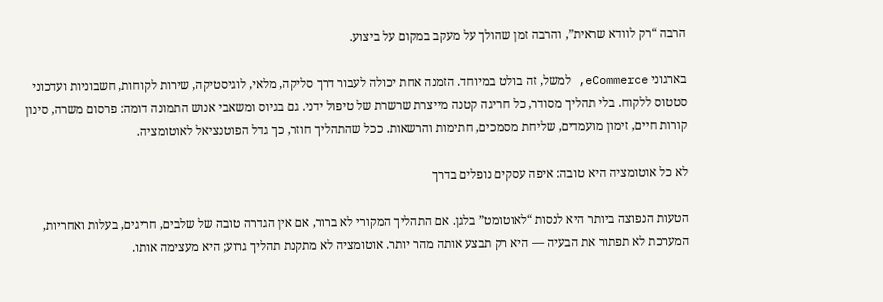הרבה “רק לוודא שראית”, והרבה זמן שהולך על מעקב במקום על ביצוע.

בארגוני eCommerce, למשל, זה בולט במיוחד. הזמנה אחת יכולה לעבור דרך סליקה, מלאי, לוגיסטיקה, שירות לקוחות, חשבוניות ועדכוני סטטוס ללקוח. בלי תהליך מסודר, כל חריגה קטנה מייצרת שרשרת של טיפול ידני. גם בגיוס ומשאבי אנוש התמונה דומה: פרסום משרה, סינון קורות חיים, זימון מועמדים, שליחת מסמכים, חתימות והרשאות. ככל שהתהליך חוזר, כך גדל הפוטנציאל לאוטומציה.

לא כל אוטומציה היא טובה: איפה עסקים נופלים בדרך

הטעות הנפוצה ביותר היא לנסות “לאוטומט” בלגן. אם התהליך המקורי לא ברור, אם אין הגדרה טובה של שלבים, חריגים, בעלות ואחריות, המערכת לא תפתור את הבעיה — היא רק תבצע אותה מהר יותר. אוטומציה לא מתקנת תהליך גרוע; היא מעצימה אותו.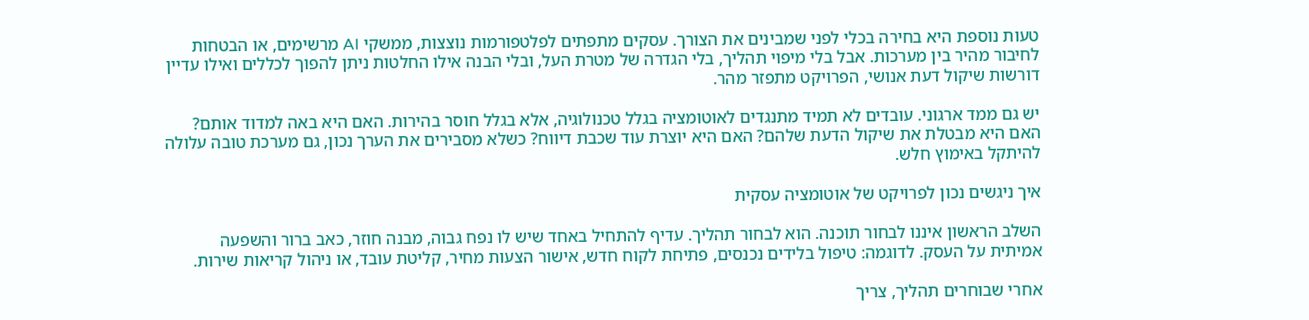טעות נוספת היא בחירה בכלי לפני שמבינים את הצורך. עסקים מתפתים לפלטפורמות נוצצות, ממשקי AI מרשימים, או הבטחות לחיבור מהיר בין מערכות. אבל בלי מיפוי תהליך, בלי הגדרה של מטרת העל, ובלי הבנה אילו החלטות ניתן להפוך לכללים ואילו עדיין דורשות שיקול דעת אנושי, הפרויקט מתפזר מהר.

יש גם ממד ארגוני. עובדים לא תמיד מתנגדים לאוטומציה בגלל טכנולוגיה, אלא בגלל חוסר בהירות. האם היא באה למדוד אותם? האם היא מבטלת את שיקול הדעת שלהם? האם היא יוצרת עוד שכבת דיווח? כשלא מסבירים את הערך נכון, גם מערכת טובה עלולה להיתקל באימוץ חלש.

איך ניגשים נכון לפרויקט של אוטומציה עסקית

השלב הראשון איננו לבחור תוכנה. הוא לבחור תהליך. עדיף להתחיל באחד שיש לו נפח גבוה, מבנה חוזר, כאב ברור והשפעה אמיתית על העסק. לדוגמה: טיפול בלידים נכנסים, פתיחת לקוח חדש, אישור הצעות מחיר, קליטת עובד, או ניהול קריאות שירות.

אחרי שבוחרים תהליך, צריך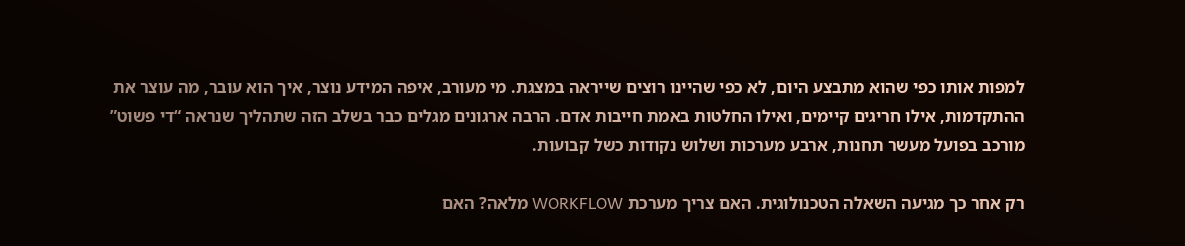למפות אותו כפי שהוא מתבצע היום, לא כפי שהיינו רוצים שייראה במצגת. מי מעורב, איפה המידע נוצר, איך הוא עובר, מה עוצר את ההתקדמות, אילו חריגים קיימים, ואילו החלטות באמת חייבות אדם. הרבה ארגונים מגלים כבר בשלב הזה שתהליך שנראה “די פשוט” מורכב בפועל מעשר תחנות, ארבע מערכות ושלוש נקודות כשל קבועות.

רק אחר כך מגיעה השאלה הטכנולוגית. האם צריך מערכת WORKFLOW מלאה? האם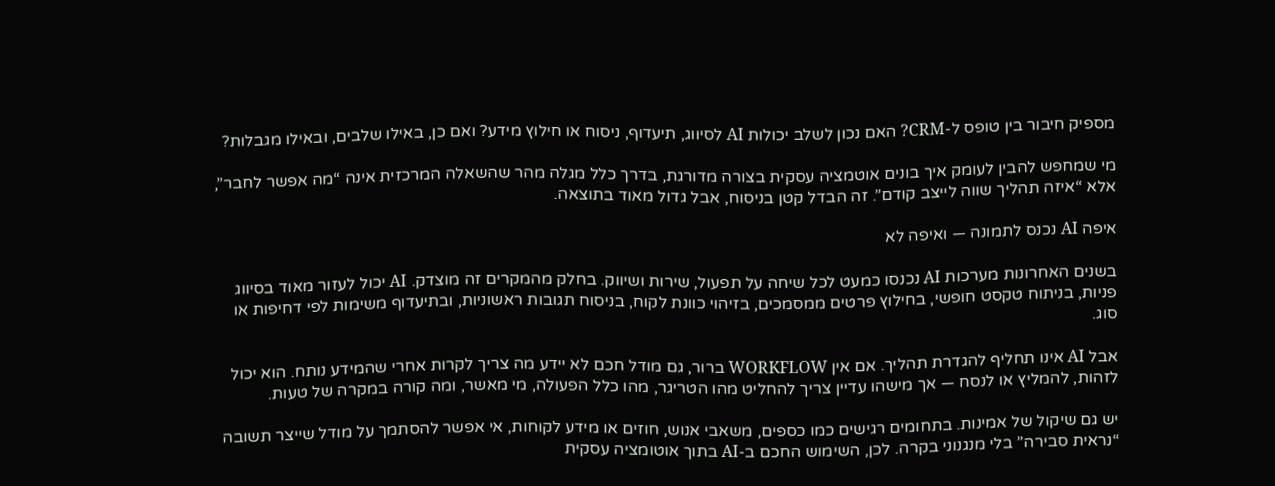מספיק חיבור בין טופס ל-CRM? האם נכון לשלב יכולות AI לסיווג, תיעדוף, ניסוח או חילוץ מידע? ואם כן, באילו שלבים, ובאילו מגבלות?

מי שמחפש להבין לעומק איך בונים אוטמציה עסקית בצורה מדורגת, בדרך כלל מגלה מהר שהשאלה המרכזית אינה “מה אפשר לחבר”, אלא “איזה תהליך שווה לייצב קודם”. זה הבדל קטן בניסוח, אבל גדול מאוד בתוצאה.

איפה AI נכנס לתמונה — ואיפה לא

בשנים האחרונות מערכות AI נכנסו כמעט לכל שיחה על תפעול, שירות ושיווק. בחלק מהמקרים זה מוצדק. AI יכול לעזור מאוד בסיווג פניות, בניתוח טקסט חופשי, בחילוץ פרטים ממסמכים, בזיהוי כוונת לקוח, בניסוח תגובות ראשוניות, ובתיעדוף משימות לפי דחיפות או סוג.

אבל AI אינו תחליף להגדרת תהליך. אם אין WORKFLOW ברור, גם מודל חכם לא יידע מה צריך לקרות אחרי שהמידע נותח. הוא יכול לזהות, להמליץ או לנסח — אך מישהו עדיין צריך להחליט מהו הטריגר, מהו כלל הפעולה, מי מאשר, ומה קורה במקרה של טעות.

יש גם שיקול של אמינות. בתחומים רגישים כמו כספים, משאבי אנוש, חוזים או מידע לקוחות, אי אפשר להסתמך על מודל שייצר תשובה “נראית סבירה” בלי מנגנוני בקרה. לכן, השימוש החכם ב-AI בתוך אוטומציה עסקית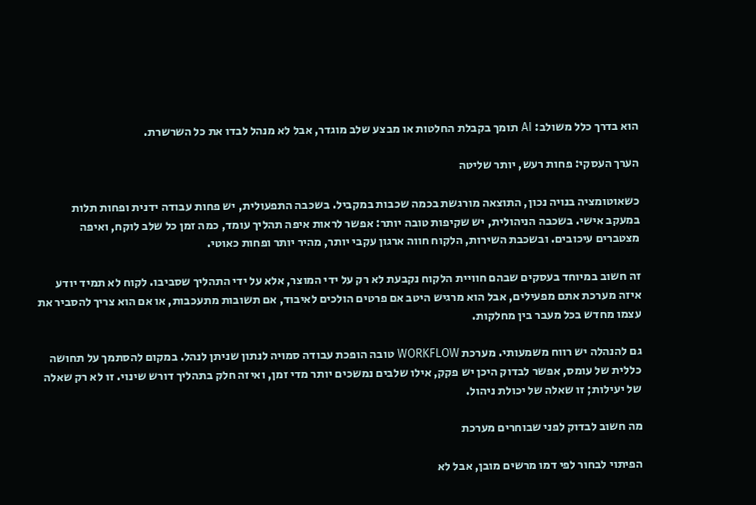הוא בדרך כלל משולב: AI תומך בקבלת החלטות או מבצע שלב מוגדר, אבל לא מנהל לבדו את כל השרשרת.

הערך העסקי: פחות רעש, יותר שליטה

כשאוטומציה בנויה נכון, התוצאה מורגשת בכמה שכבות במקביל. בשכבה התפעולית, יש פחות עבודה ידנית ופחות תלות במעקב אישי. בשכבה הניהולית, יש שקיפות טובה יותר: אפשר לראות איפה תהליך עומד, כמה זמן כל שלב לוקח, ואיפה מצטברים עיכובים. ובשכבת השירות, הלקוח חווה ארגון עקבי יותר, מהיר יותר ופחות כאוטי.

זה חשוב במיוחד בעסקים שבהם חוויית הלקוח נקבעת לא רק על ידי המוצר, אלא על ידי התהליך שסביבו. לקוח לא תמיד יודע איזה מערכת אתם מפעילים, אבל הוא מרגיש היטב אם פרטים הולכים לאיבוד, אם תשובות מתעכבות, או אם הוא צריך להסביר את עצמו מחדש בכל מעבר בין מחלקות.

גם להנהלה יש רווח משמעותי. מערכת WORKFLOW טובה הופכת עבודה סמויה לנתון שניתן לנהל. במקום להסתמך על תחושה כללית של עומס, אפשר לבדוק היכן יש פקק, אילו שלבים נמשכים יותר מדי זמן, ואיזה חלק בתהליך דורש שינוי. זו לא רק שאלה של יעילות; זו שאלה של יכולת ניהול.

מה חשוב לבדוק לפני שבוחרים מערכת

הפיתוי לבחור לפי דמו מרשים מובן, אבל לא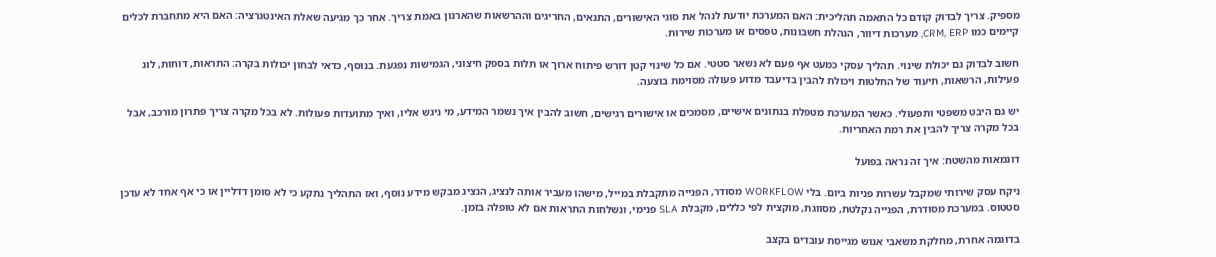מספיק. צריך לבדוק קודם כל התאמה תהליכית: האם המערכת יודעת לנהל את סוגי האישורים, התנאים, החריגים וההרשאות שהארגון באמת צריך. אחר כך מגיעה שאלת האינטגרציה: האם היא מתחברת לכלים קיימים כמו CRM, ERP, מערכות דיוור, הנהלת חשבונות, טפסים או מערכות שירות.

חשוב לבדוק גם יכולת שינוי. תהליך עסקי כמעט אף פעם לא נשאר סטטי. אם כל שינוי קטן דורש פיתוח ארוך או תלות בספק חיצוני, הגמישות נפגעת. בנוסף, כדאי לבחון יכולות בקרה: התראות, דוחות, לוג פעילות, הרשאות, תיעוד של החלטות ויכולת להבין בדיעבד מדוע פעולה מסוימת בוצעה.

יש גם היבט משפטי ותפעולי. כאשר המערכת מטפלת בנתונים אישיים, מסמכים או אישורים רגישים, חשוב להבין איך נשמר המידע, מי ניגש אליו, ואיך מתועדות פעולות. לא בכל מקרה צריך פתרון מורכב, אבל בכל מקרה צריך להבין את רמת האחריות.

דוגמאות מהשטח: איך זה נראה בפועל

ניקח עסק שירותי שמקבל עשרות פניות ביום. בלי WORKFLOW מסודר, הפנייה מתקבלת במייל, מישהו מעביר אותה לנציג, הנציג מבקש מידע נוסף, ואז התהליך נתקע כי לא סומן דדליין או כי אף אחד לא עדכן סטטוס. במערכת מסודרת, הפנייה נקלטת, מסווגת, מוקצית לפי כללים, מקבלת SLA פנימי, ונשלחות התראות אם לא טופלה בזמן.

בדוגמה אחרת, מחלקת משאבי אנוש מגייסת עובדים בקצב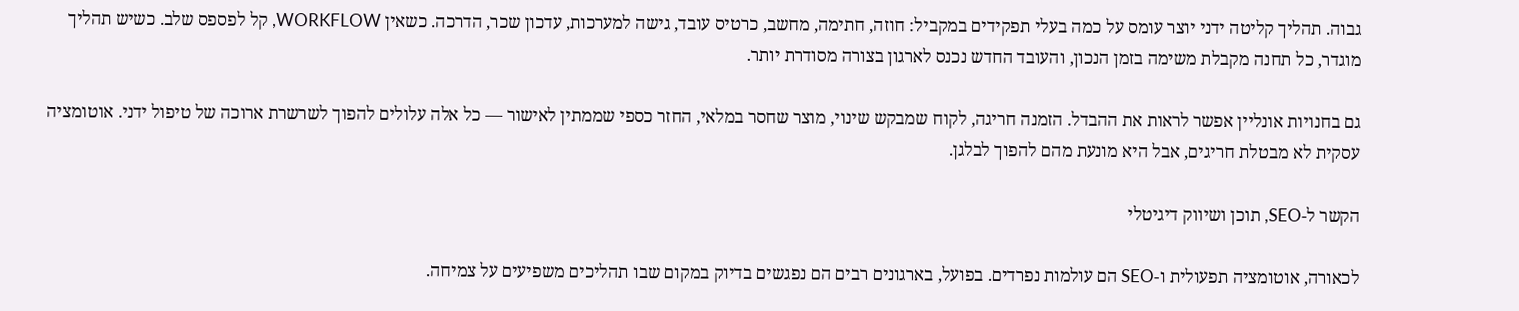גבוה. תהליך קליטה ידני יוצר עומס על כמה בעלי תפקידים במקביל: חוזה, חתימה, מחשב, כרטיס עובד, גישה למערכות, עדכון שכר, הדרכה. כשאין WORKFLOW, קל לפספס שלב. כשיש תהליך מוגדר, כל תחנה מקבלת משימה בזמן הנכון, והעובד החדש נכנס לארגון בצורה מסודרת יותר.

גם בחנויות אונליין אפשר לראות את ההבדל. הזמנה חריגה, לקוח שמבקש שינוי, מוצר שחסר במלאי, החזר כספי שממתין לאישור — כל אלה עלולים להפוך לשרשרת ארוכה של טיפול ידני. אוטומציה עסקית לא מבטלת חריגים, אבל היא מונעת מהם להפוך לבלגן.

הקשר ל-SEO, תוכן ושיווק דיגיטלי

לכאורה, אוטומציה תפעולית ו-SEO הם עולמות נפרדים. בפועל, בארגונים רבים הם נפגשים בדיוק במקום שבו תהליכים משפיעים על צמיחה.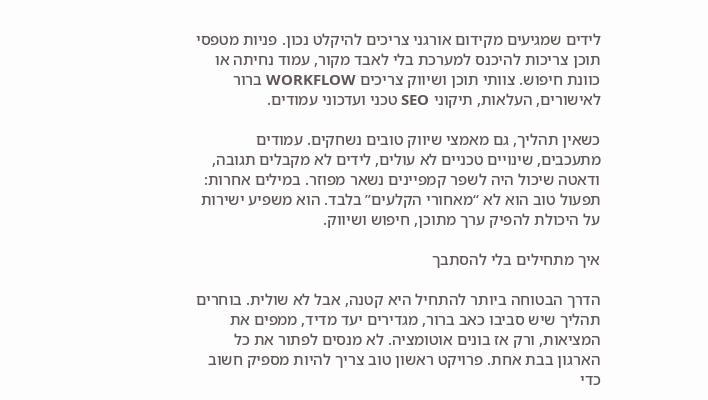לידים שמגיעים מקידום אורגני צריכים להיקלט נכון. פניות מטפסי תוכן צריכות להיכנס למערכת בלי לאבד מקור, עמוד נחיתה או כוונת חיפוש. צוותי תוכן ושיווק צריכים WORKFLOW ברור לאישורים, העלאות, תיקוני SEO טכני ועדכוני עמודים.

כשאין תהליך, גם מאמצי שיווק טובים נשחקים. עמודים מתעכבים, שינויים טכניים לא עולים, לידים לא מקבלים תגובה, ודאטה שיכול היה לשפר קמפיינים נשאר מפוזר. במילים אחרות: תפעול טוב הוא לא “מאחורי הקלעים” בלבד. הוא משפיע ישירות על היכולת להפיק ערך מתוכן, חיפוש ושיווק.

איך מתחילים בלי להסתבך

הדרך הבטוחה ביותר להתחיל היא קטנה, אבל לא שולית. בוחרים תהליך שיש סביבו כאב ברור, מגדירים יעד מדיד, ממפים את המציאות, ורק אז בונים אוטומציה. לא מנסים לפתור את כל הארגון בבת אחת. פרויקט ראשון טוב צריך להיות מספיק חשוב כדי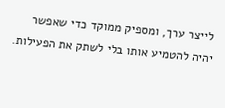לייצר ערך, ומספיק ממוקד כדי שאפשר יהיה להטמיע אותו בלי לשתק את הפעילות.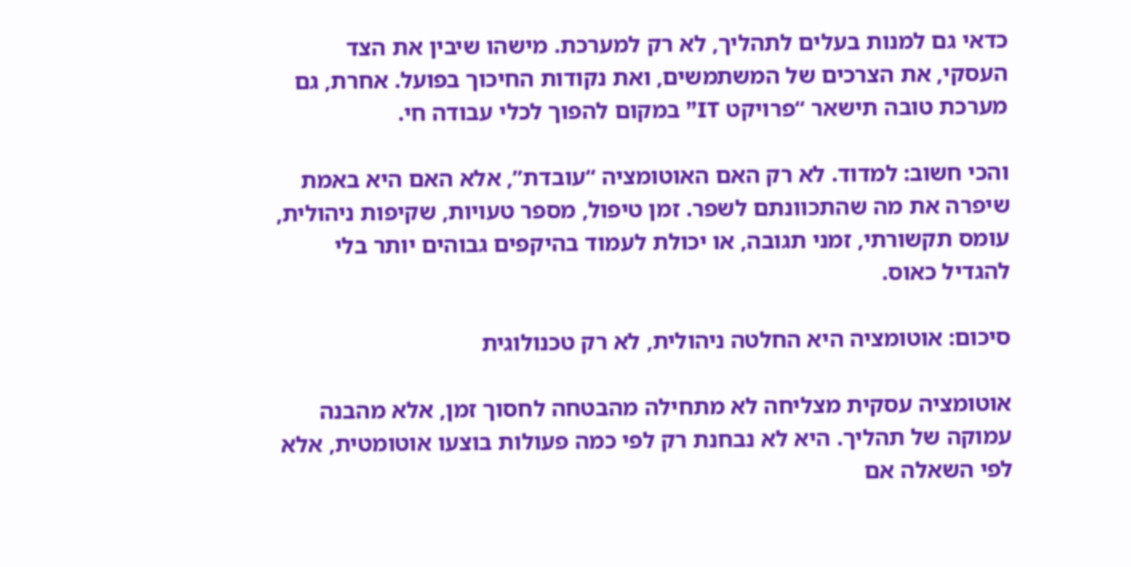כדאי גם למנות בעלים לתהליך, לא רק למערכת. מישהו שיבין את הצד העסקי, את הצרכים של המשתמשים, ואת נקודות החיכוך בפועל. אחרת, גם מערכת טובה תישאר “פרויקט IT” במקום להפוך לכלי עבודה חי.

והכי חשוב: למדוד. לא רק האם האוטומציה “עובדת”, אלא האם היא באמת שיפרה את מה שהתכוונתם לשפר. זמן טיפול, מספר טעויות, שקיפות ניהולית, עומס תקשורתי, זמני תגובה, או יכולת לעמוד בהיקפים גבוהים יותר בלי להגדיל כאוס.

סיכום: אוטומציה היא החלטה ניהולית, לא רק טכנולוגית

אוטומציה עסקית מצליחה לא מתחילה מהבטחה לחסוך זמן, אלא מהבנה עמוקה של תהליך. היא לא נבחנת רק לפי כמה פעולות בוצעו אוטומטית, אלא לפי השאלה אם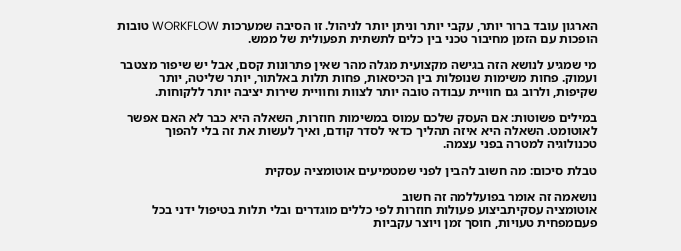הארגון עובד ברור יותר, עקבי יותר וניתן יותר לניהול. זו הסיבה שמערכות WORKFLOW טובות הופכות עם הזמן מחיבור טכני בין כלים לתשתית תפעולית של ממש.

מי שמגיע לנושא הזה בגישה מקצועית מגלה מהר שאין פתרונות קסם, אבל יש שיפור מצטבר ועמוק. פחות משימות שנופלות בין הכיסאות, פחות תלות באלתור, יותר שליטה, יותר שקיפות, ולרוב גם חוויית עבודה טובה יותר לצוות וחוויית שירות יציבה יותר ללקוחות.

במילים פשוטות: אם העסק שלכם עמוס במשימות חוזרות, השאלה היא כבר לא האם אפשר לאוטומט. השאלה היא איזה תהליך כדאי לסדר קודם, ואיך לעשות את זה בלי להפוך טכנולוגיה למטרה בפני עצמה.

טבלת סיכום: מה חשוב להבין לפני שמטמיעים אוטומציה עסקית

נושאמה זה אומר בפועללמה זה חשוב
אוטומציה עסקיתביצוע פעולות חוזרות לפי כללים מוגדרים ובלי תלות בטיפול ידני בכל פעםמפחית טעויות, חוסך זמן ויוצר עקביות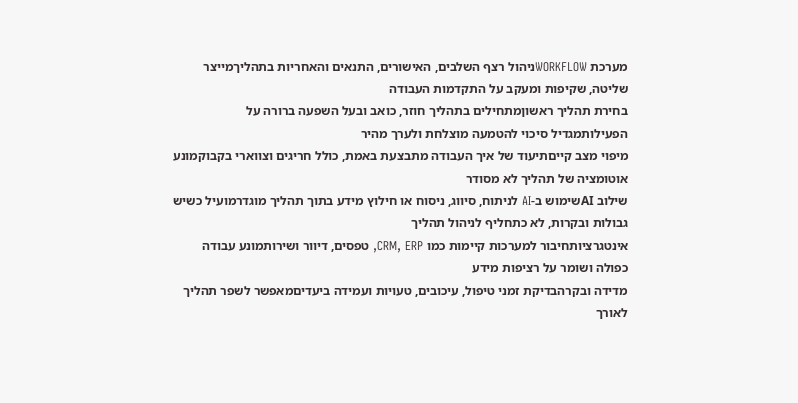מערכת WORKFLOWניהול רצף השלבים, האישורים, התנאים והאחריות בתהליךמייצר שליטה, שקיפות ומעקב על התקדמות העבודה
בחירת תהליך ראשוןמתחילים בתהליך חוזר, כואב ובעל השפעה ברורה על הפעילותמגדיל סיכוי להטמעה מוצלחת ולערך מהיר
מיפוי מצב קייםתיעוד של איך העבודה מתבצעת באמת, כולל חריגים וצווארי בקבוקמונע אוטומציה של תהליך לא מסודר
שילוב AIשימוש ב-AI לניתוח, סיווג, ניסוח או חילוץ מידע בתוך תהליך מוגדרמועיל כשיש גבולות ובקרות, לא כתחליף לניהול תהליך
אינטגרציותחיבור למערכות קיימות כמו CRM, ERP, טפסים, דיוור ושירותמונע עבודה כפולה ושומר על רציפות מידע
מדידה ובקרהבדיקת זמני טיפול, עיכובים, טעויות ועמידה ביעדיםמאפשר לשפר תהליך לאורך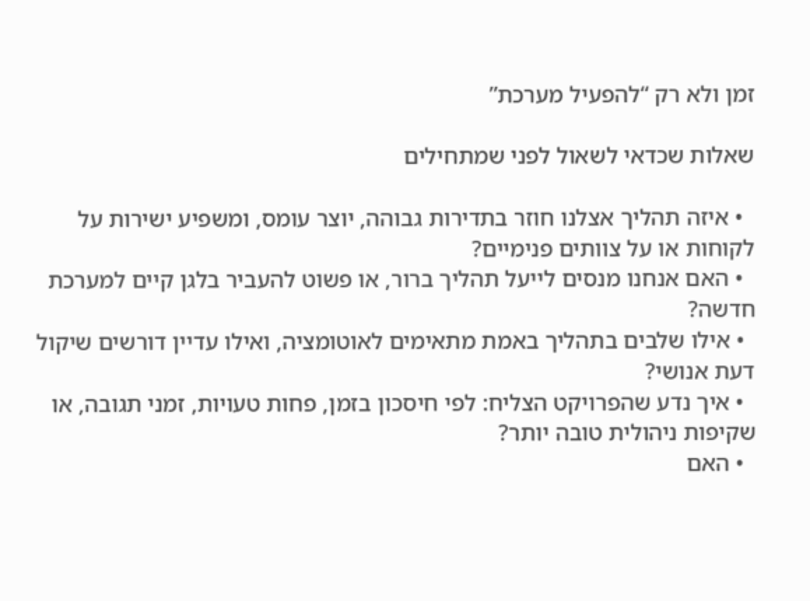זמן ולא רק “להפעיל מערכת”

שאלות שכדאי לשאול לפני שמתחילים

  • איזה תהליך אצלנו חוזר בתדירות גבוהה, יוצר עומס, ומשפיע ישירות על לקוחות או על צוותים פנימיים?
  • האם אנחנו מנסים לייעל תהליך ברור, או פשוט להעביר בלגן קיים למערכת חדשה?
  • אילו שלבים בתהליך באמת מתאימים לאוטומציה, ואילו עדיין דורשים שיקול דעת אנושי?
  • איך נדע שהפרויקט הצליח: לפי חיסכון בזמן, פחות טעויות, זמני תגובה, או שקיפות ניהולית טובה יותר?
  • האם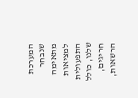המערכת שנבחר מתאימה למציאות התפעולית שלנו, כולל חריגים, הרשאות,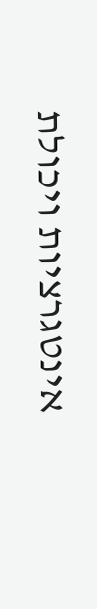אינטגרציות ויכולת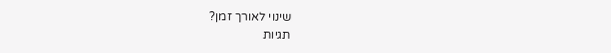שינוי לאורך זמן?
תגיות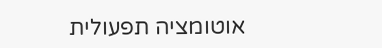אוטומציה תפעולית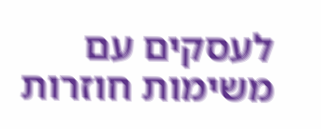לעסקים עם משימות חוזרות